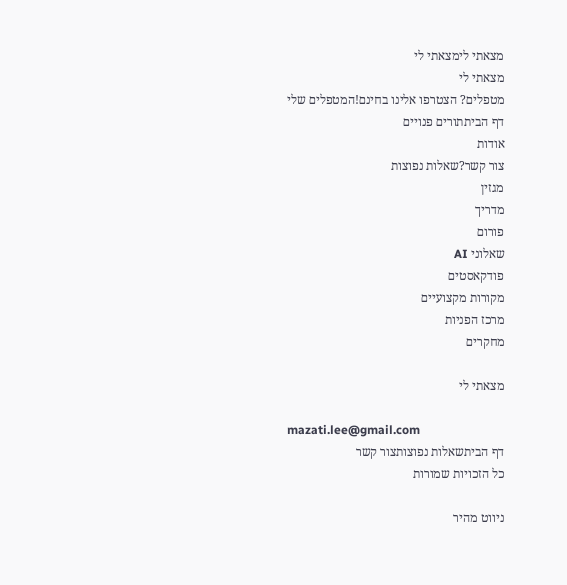מצאתי לימצאתי לי
מצאתי לי
מטפלים? הצטרפו אלינו בחינם!המטפלים שלי
דף הביתתורים פנויים
אודות
צור קשר?שאלות נפוצות
מגזין
מדריך
פורום
שאלוני AI
פודקאסטים
מקורות מקצועיים
מרכז הפניות
מחקרים

מצאתי לי

mazati.lee@gmail.com
דף הביתשאלות נפוצותצור קשר
כל הזכויות שמורות

ניווט מהיר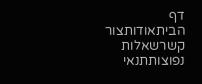דף הביתאודותצור קשרשאלות נפוצותתנאי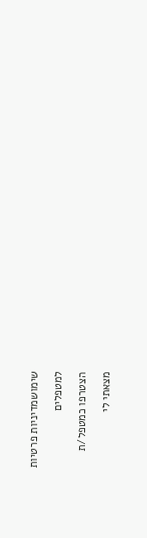שימושמדיניות פרטיות

למטפלים

הצטרפו כמטפל/ת

מצאתי לי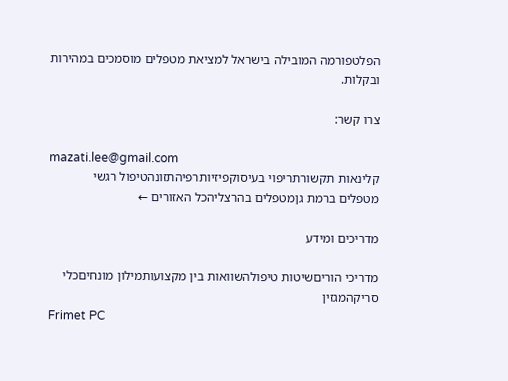הפלטפורמה המובילה בישראל למציאת מטפלים מוסמכים במהירות ובקלות.

צרו קשר:

mazati.lee@gmail.com
קלינאות תקשורתריפוי בעיסוקפיזיותרפיהתזונהטיפול רגשי
מטפלים ברמת גןמטפלים בהרצליהכל האזורים ←

מדריכים ומידע

מדריכי הוריםשיטות טיפולהשוואות בין מקצועותמילון מונחיםכלי סריקהמגזין
Frimet PC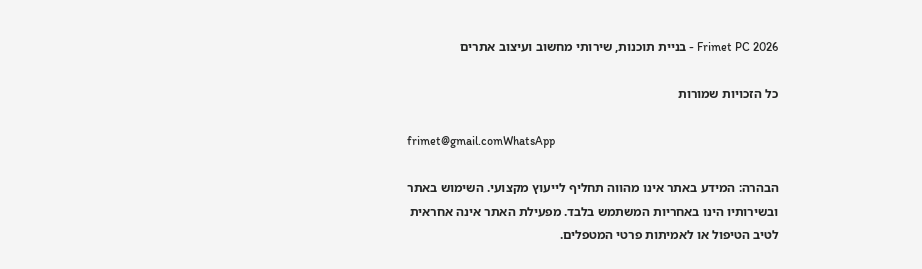Frimet PC 2026 - בניית תוכנות, שירותי מחשוב ועיצוב אתרים

כל הזכויות שמורות

frimet@gmail.comWhatsApp

הבהרה: המידע באתר אינו מהווה תחליף לייעוץ מקצועי. השימוש באתר ובשירותיו הינו באחריות המשתמש בלבד. מפעילת האתר אינה אחראית לטיב הטיפול או לאמיתות פרטי המטפלים.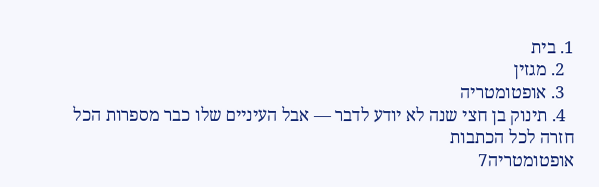1. בית
  2. מגזין
  3. אופטומטריה
  4. תינוק בן חצי שנה לא יודע לדבר — אבל העיניים שלו כבר מספרות הכל
חזרה לכל הכתבות
אופטומטריה7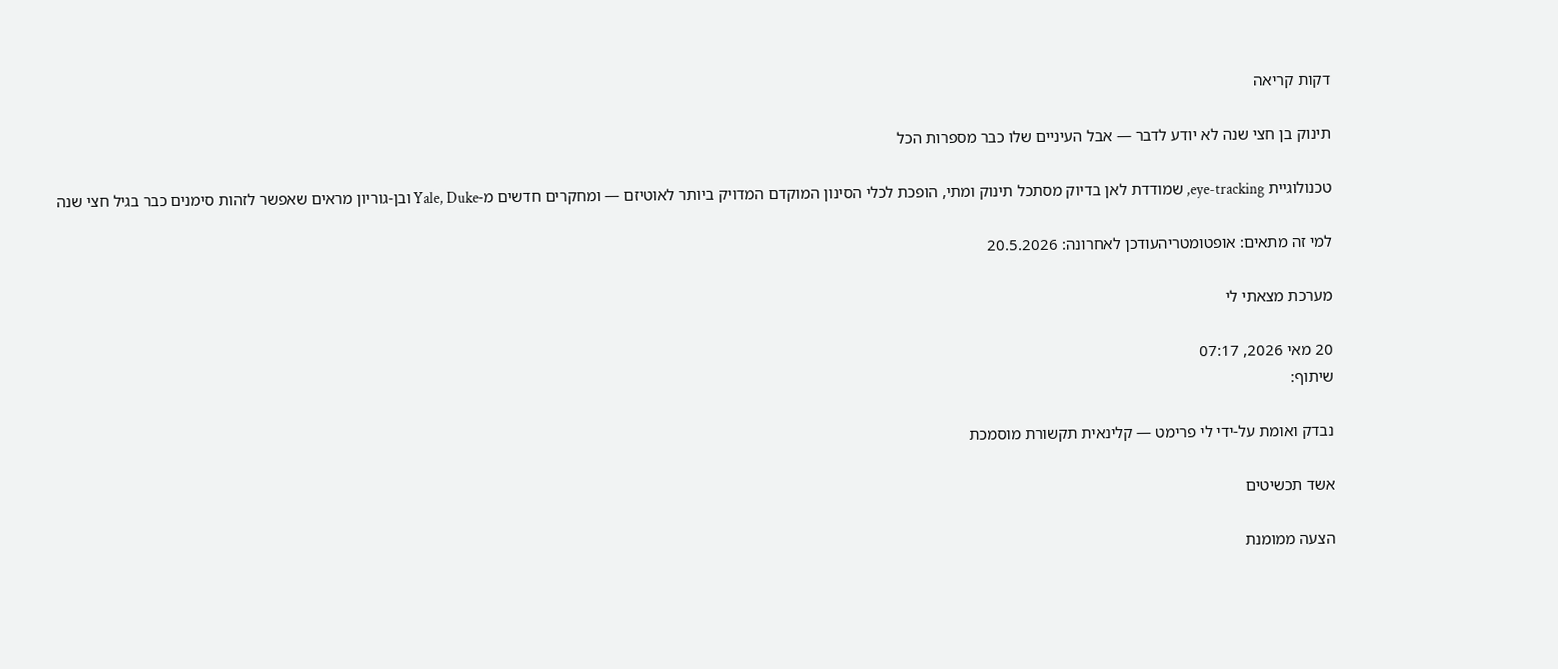דקות קריאה

תינוק בן חצי שנה לא יודע לדבר — אבל העיניים שלו כבר מספרות הכל

טכנולוגיית eye-tracking, שמודדת לאן בדיוק מסתכל תינוק ומתי, הופכת לכלי הסינון המוקדם המדויק ביותר לאוטיזם — ומחקרים חדשים מ-Yale, Duke ובן-גוריון מראים שאפשר לזהות סימנים כבר בגיל חצי שנה

למי זה מתאים: אופטומטריהעודכן לאחרונה: 20.5.2026

מערכת מצאתי לי

20 מאי 2026, 07:17
שיתוף:

נבדק ואומת על-ידי לי פרימט — קלינאית תקשורת מוסמכת

אשד תכשיטים

הצעה ממומנת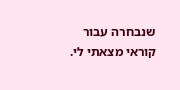שנבחרה עבור קוראי מצאתי לי.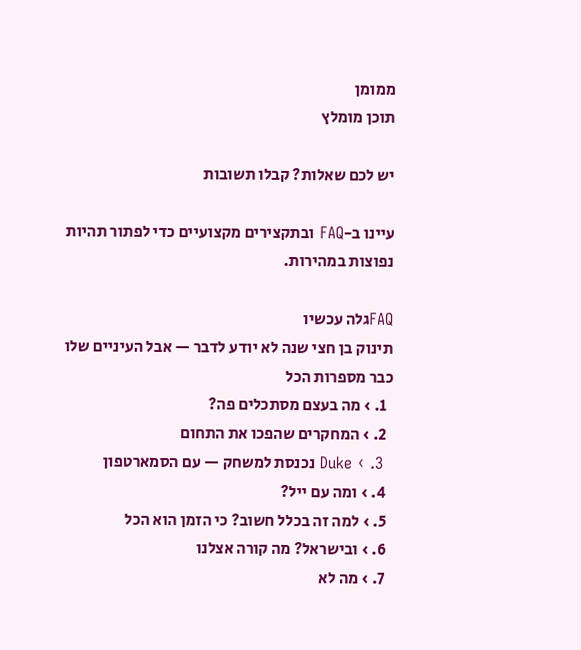ממומן
תוכן מומלץ

יש לכם שאלות? קבלו תשובות

עיינו ב-FAQ ובתקצירים מקצועיים כדי לפתור תהיות נפוצות במהירות.

FAQגלה עכשיו
תינוק בן חצי שנה לא יודע לדבר — אבל העיניים שלו כבר מספרות הכל
  1. › מה בעצם מסתכלים פה?
  2. › המחקרים שהפכו את התחום
  3. › Duke נכנסת למשחק — עם הסמארטפון
  4. › ומה עם ייל?
  5. › למה זה בכלל חשוב? כי הזמן הוא הכל
  6. › ובישראל? מה קורה אצלנו
  7. › מה לא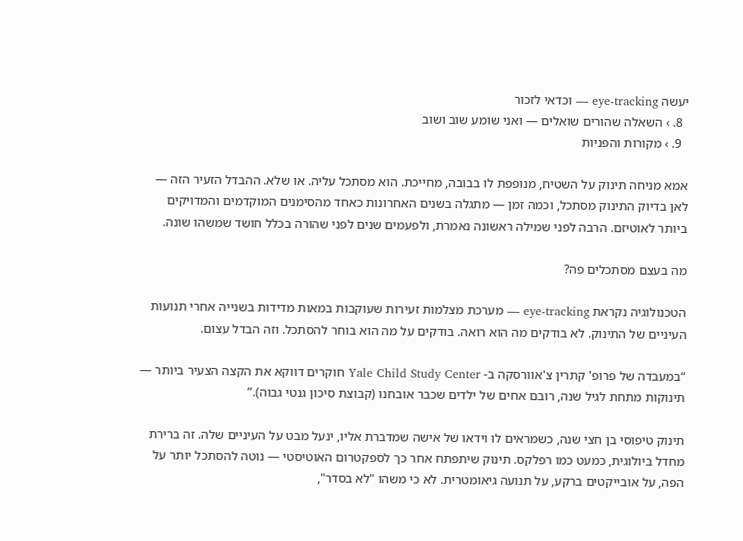יעשה eye-tracking — וכדאי לזכור
  8. › השאלה שהורים שואלים — ואני שומע שוב ושוב
  9. › מקורות והפניות

אמא מניחה תינוק על השטיח, מנופפת לו בבובה, מחייכת. הוא מסתכל עליה. או שלא. ההבדל הזעיר הזה — לאן בדיוק התינוק מסתכל, וכמה זמן — מתגלה בשנים האחרונות כאחד מהסימנים המוקדמים והמדויקים ביותר לאוטיזם. הרבה לפני שמילה ראשונה נאמרת, ולפעמים שנים לפני שהורה בכלל חושד שמשהו שונה.

מה בעצם מסתכלים פה?

הטכנולוגיה נקראת eye-tracking — מערכת מצלמות זעירות שעוקבות במאות מדידות בשנייה אחרי תנועות העיניים של התינוק. לא בודקים מה הוא רואה. בודקים על מה הוא בוחר להסתכל. וזה הבדל עצום.

“במעבדה של פרופ' קתרין צ'אוורסקה ב- Yale Child Study Center חוקרים דווקא את הקצה הצעיר ביותר — תינוקות מתחת לגיל שנה, רובם אחים של ילדים שכבר אובחנו (קבוצת סיכון גנטי גבוה).”

תינוק טיפוסי בן חצי שנה, כשמראים לו וידאו של אישה שמדברת אליו, ינעל מבט על העיניים שלה. זה ברירת מחדל ביולוגית, כמעט כמו רפלקס. תינוק שיתפתח אחר כך לספקטרום האוטיסטי — נוטה להסתכל יותר על הפה, על אובייקטים ברקע, על תנועה גיאומטרית. לא כי משהו "לא בסדר",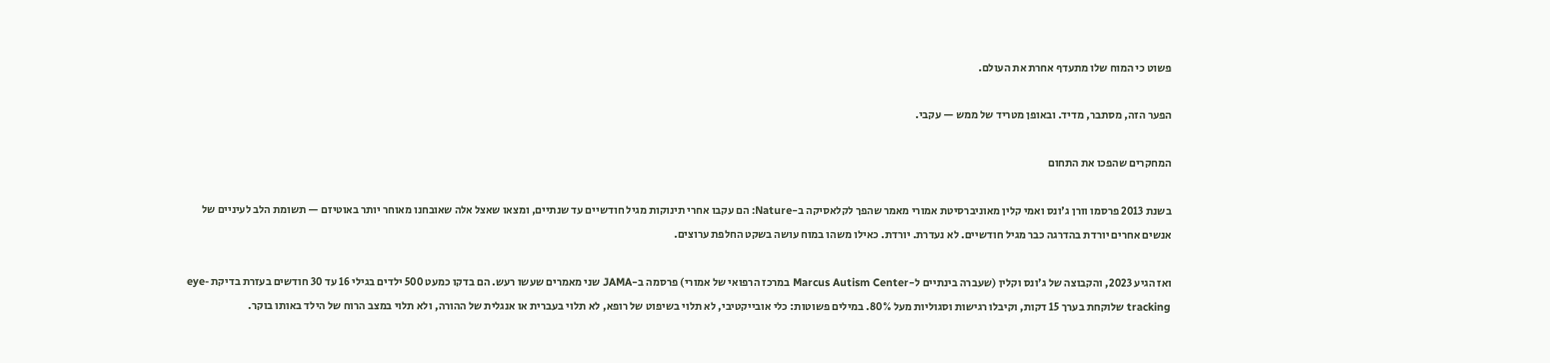פשוט כי המוח שלו מתעדף אחרת את העולם.

הפער הזה, מסתבר, מדיד. ובאופן מטריד של ממש — עקבי.

המחקרים שהפכו את התחום

בשנת 2013 פרסמו וורן ג'ונס ואמי קלין מאוניברסיטת אמורי מאמר שהפך לקלאסיקה ב-Nature: הם עקבו אחרי תינוקות מגיל חודשיים עד שנתיים, ומצאו שאצל אלה שאובחנו מאוחר יותר באוטיזם — תשומת הלב לעיניים של אנשים אחרים יורדת בהדרגה כבר מגיל חודשיים. לא נעדרת. יורדת. כאילו משהו במוח עושה בשקט החלפת ערוצים.

ואז הגיע 2023, והקבוצה של ג'ונס וקלין (שעברה בינתיים ל-Marcus Autism Center במרכז הרפואי של אמורי) פרסמה ב-JAMA שני מאמרים שעשו רעש. הם בדקו כמעט 500 ילדים בגילי 16 עד 30 חודשים בעזרת בדיקת eye-tracking שלוקחת בערך 15 דקות, וקיבלו רגישות וסגוליות מעל 80%. במילים פשוטות: כלי אובייקטיבי, לא תלוי בשיפוט של רופא, לא תלוי בעברית או אנגלית של ההורה, ולא תלוי במצב הרוח של הילד באותו בוקר.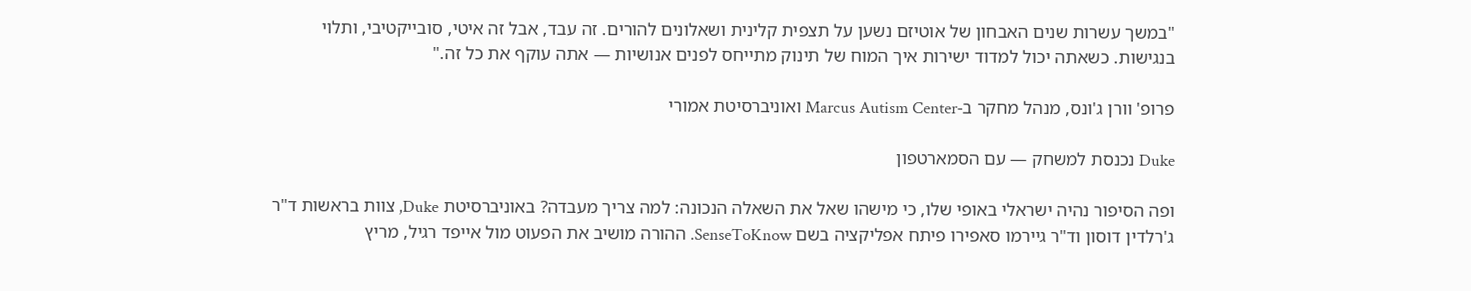"במשך עשרות שנים האבחון של אוטיזם נשען על תצפית קלינית ושאלונים להורים. זה עבד, אבל זה איטי, סובייקטיבי, ותלוי בנגישות. כשאתה יכול למדוד ישירות איך המוח של תינוק מתייחס לפנים אנושיות — אתה עוקף את כל זה."

פרופ' וורן ג'ונס, מנהל מחקר ב-Marcus Autism Center ואוניברסיטת אמורי

Duke נכנסת למשחק — עם הסמארטפון

ופה הסיפור נהיה ישראלי באופי שלו, כי מישהו שאל את השאלה הנכונה: למה צריך מעבדה? באוניברסיטת Duke, צוות בראשות ד"ר ג'רלדין דוסון וד"ר גיירמו סאפירו פיתח אפליקציה בשם SenseToKnow. ההורה מושיב את הפעוט מול אייפד רגיל, מריץ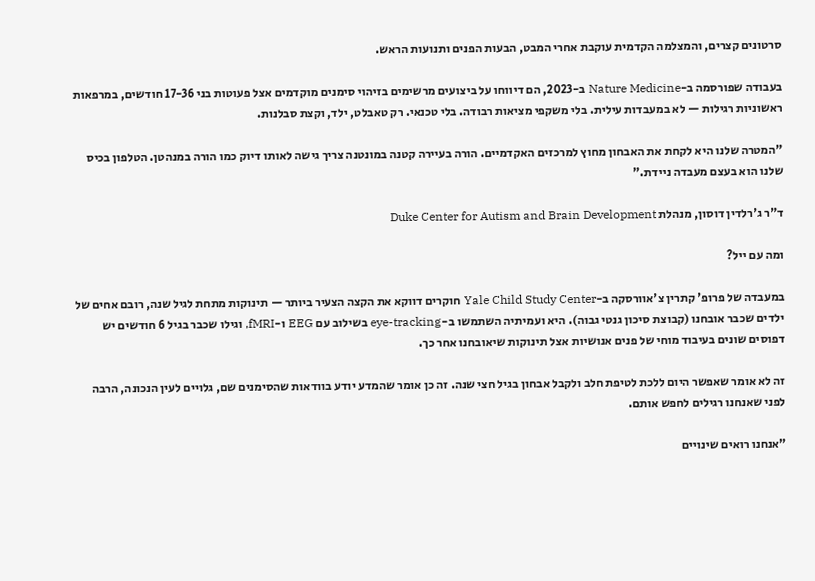סרטונים קצרים, והמצלמה הקדמית עוקבת אחרי המבט, הבעות הפנים ותנועות הראש.

בעבודה שפורסמה ב-Nature Medicine ב-2023, הם דיווחו על ביצועים מרשימים בזיהוי סימנים מוקדמים אצל פעוטות בני 17-36 חודשים, במרפאות ראשוניות רגילות — לא במעבדות עילית. בלי משקפי מציאות רבודה. בלי טכנאי. רק טאבלט, ילד, וקצת סבלנות.

"המטרה שלנו היא לקחת את האבחון מחוץ למרכזים האקדמיים. הורה בעיירה קטנה במונטנה צריך גישה לאותו דיוק כמו הורה במנהטן. הטלפון בכיס שלנו הוא בעצם מעבדה ניידת."

ד"ר ג'רלדין דוסון, מנהלת Duke Center for Autism and Brain Development

ומה עם ייל?

במעבדה של פרופ' קתרין צ'אוורסקה ב-Yale Child Study Center חוקרים דווקא את הקצה הצעיר ביותר — תינוקות מתחת לגיל שנה, רובם אחים של ילדים שכבר אובחנו (קבוצת סיכון גנטי גבוה). היא ועמיתיה השתמשו ב-eye-tracking בשילוב עם EEG ו-fMRI, וגילו שכבר בגיל 6 חודשים יש דפוסים שונים בעיבוד מוחי של פנים אנושיות אצל תינוקות שיאובחנו אחר כך.

זה לא אומר שאפשר היום ללכת לטיפת חלב ולקבל אבחון בגיל חצי שנה. זה כן אומר שהמדע יודע בוודאות שהסימנים שם, גלויים לעין הנכונה, הרבה לפני שאנחנו רגילים לחפש אותם.

"אנחנו רואים שינויים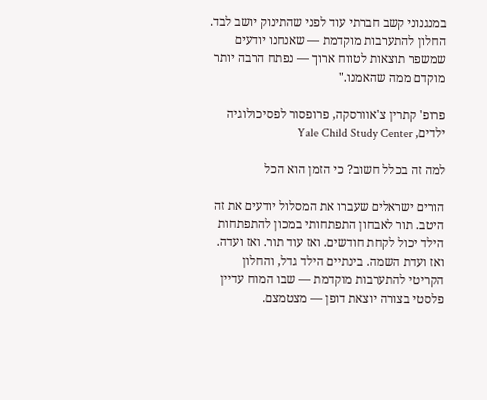במנגנוני קשב חברתי עוד לפני שהתינוק יושב לבד. החלון להתערבות מוקדמת — שאנחנו יודעים שמשפר תוצאות לטווח ארוך — נפתח הרבה יותר מוקדם ממה שהאמנו."

פרופ' קתרין צ'אוורסקה, פרופסור לפסיכולוגיה ילדים, Yale Child Study Center

למה זה בכלל חשוב? כי הזמן הוא הכל

הורים ישראלים שעברו את המסלול יודעים את זה היטב. תור לאבחון התפתחותי במכון להתפתחות הילד יכול לקחת חודשים. ואז עוד תור. ואז ועדה. ואז ועדת השמה. בינתיים הילד גדל, והחלון הקריטי להתערבות מוקדמת — שבו המוח עדיין פלסטי בצורה יוצאת דופן — מצטמצם.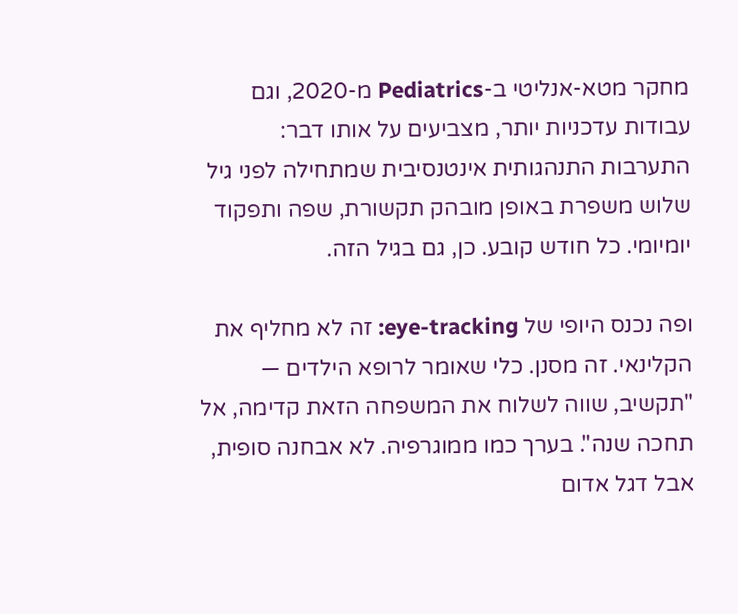מחקר מטא-אנליטי ב-Pediatrics מ-2020, וגם עבודות עדכניות יותר, מצביעים על אותו דבר: התערבות התנהגותית אינטנסיבית שמתחילה לפני גיל שלוש משפרת באופן מובהק תקשורת, שפה ותפקוד יומיומי. כל חודש קובע. כן, גם בגיל הזה.

ופה נכנס היופי של eye-tracking: זה לא מחליף את הקלינאי. זה מסנן. כלי שאומר לרופא הילדים — "תקשיב, שווה לשלוח את המשפחה הזאת קדימה, אל תחכה שנה". בערך כמו ממוגרפיה. לא אבחנה סופית, אבל דגל אדום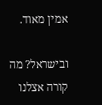אמין מאוד.

ובישראל? מה קורה אצלנו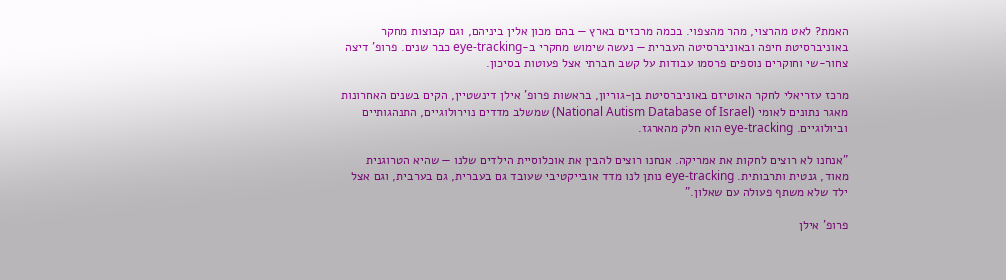האמת? לאט מהרצוי, מהר מהצפוי. בכמה מרכזים בארץ — בהם מכון אלין ביניהם, וגם קבוצות מחקר באוניברסיטת חיפה ובאוניברסיטה העברית — נעשה שימוש מחקרי ב-eye-tracking כבר שנים. פרופ' דיצה צחור-שי וחוקרים נוספים פרסמו עבודות על קשב חברתי אצל פעוטות בסיכון.

מרכז עזריאלי לחקר האוטיזם באוניברסיטת בן-גוריון, בראשות פרופ' אילן דינשטיין, הקים בשנים האחרונות מאגר נתונים לאומי (National Autism Database of Israel) שמשלב מדדים נוירולוגיים, התנהגותיים וביולוגיים. eye-tracking הוא חלק מהארגז.

"אנחנו לא רוצים לחקות את אמריקה. אנחנו רוצים להבין את אוכלוסיית הילדים שלנו — שהיא הטרוגנית מאוד, גנטית ותרבותית. eye-tracking נותן לנו מדד אובייקטיבי שעובד גם בעברית, גם בערבית, וגם אצל ילד שלא משתף פעולה עם שאלון."

פרופ' אילן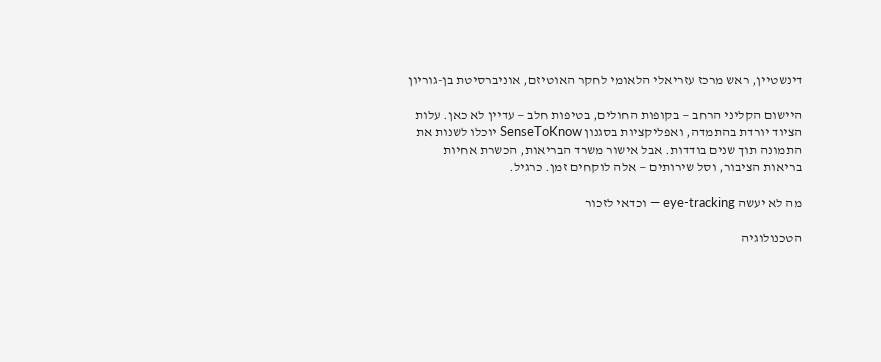דינשטיין, ראש מרכז עזריאלי הלאומי לחקר האוטיזם, אוניברסיטת בן-גוריון

היישום הקליני הרחב — בקופות החולים, בטיפות חלב — עדיין לא כאן. עלות הציוד יורדת בהתמדה, ואפליקציות בסגנון SenseToKnow יוכלו לשנות את התמונה תוך שנים בודדות. אבל אישור משרד הבריאות, הכשרת אחיות בריאות הציבור, וסל שירותים — אלה לוקחים זמן. כרגיל.

מה לא יעשה eye-tracking — וכדאי לזכור

הטכנולוגיה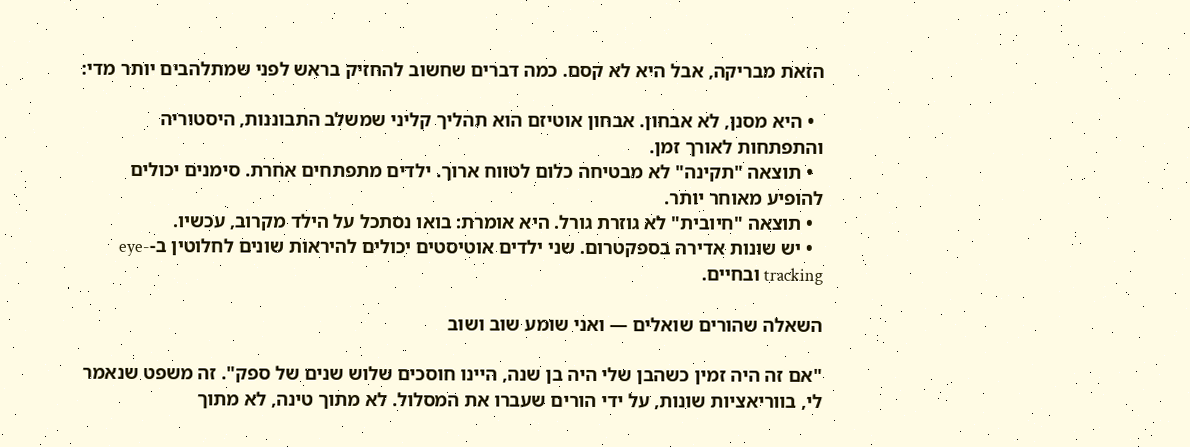הזאת מבריקה, אבל היא לא קסם. כמה דברים שחשוב להחזיק בראש לפני שמתלהבים יותר מדי:

  • היא מסנן, לא אבחון. אבחון אוטיזם הוא תהליך קליני שמשלב התבוננות, היסטוריה והתפתחות לאורך זמן.
  • תוצאה "תקינה" לא מבטיחה כלום לטווח ארוך. ילדים מתפתחים אחרת. סימנים יכולים להופיע מאוחר יותר.
  • תוצאה "חיובית" לא גוזרת גורל. היא אומרת: בואו נסתכל על הילד מקרוב, עכשיו.
  • יש שונות אדירה בספקטרום. שני ילדים אוטיסטים יכולים להיראות שונים לחלוטין ב-eye-tracking ובחיים.

השאלה שהורים שואלים — ואני שומע שוב ושוב

"אם זה היה זמין כשהבן שלי היה בן שנה, היינו חוסכים שלוש שנים של ספק". זה משפט שנאמר לי, בווריאציות שונות, על ידי הורים שעברו את המסלול. לא מתוך טינה, לא מתוך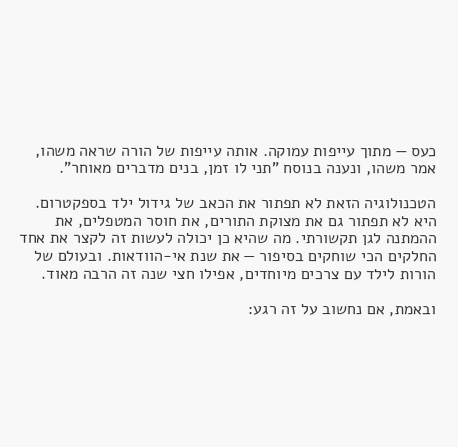כעס — מתוך עייפות עמוקה. אותה עייפות של הורה שראה משהו, אמר משהו, ונענה בנוסח "תני לו זמן, בנים מדברים מאוחר".

הטכנולוגיה הזאת לא תפתור את הכאב של גידול ילד בספקטרום. היא לא תפתור גם את מצוקת התורים, את חוסר המטפלים, את ההמתנה לגן תקשורתי. מה שהיא כן יכולה לעשות זה לקצר את אחד החלקים הכי שוחקים בסיפור — את שנת אי-הוודאות. ובעולם של הורות לילד עם צרכים מיוחדים, אפילו חצי שנה זה הרבה מאוד.

ובאמת, אם נחשוב על זה רגע: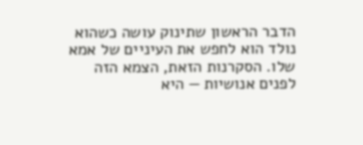הדבר הראשון שתינוק עושה כשהוא נולד הוא לחפש את העיניים של אמא שלו. הסקרנות הזאת, הצמא הזה לפנים אנושיות — היא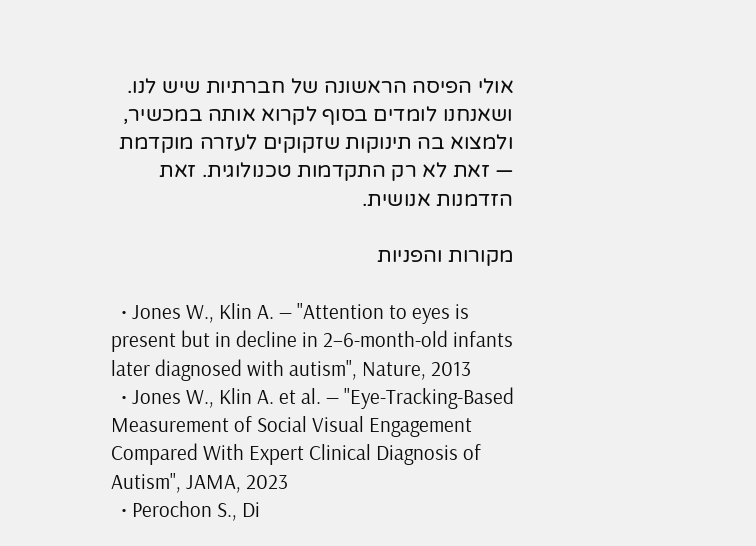אולי הפיסה הראשונה של חברתיות שיש לנו. ושאנחנו לומדים בסוף לקרוא אותה במכשיר, ולמצוא בה תינוקות שזקוקים לעזרה מוקדמת — זאת לא רק התקדמות טכנולוגית. זאת הזדמנות אנושית.

מקורות והפניות

  • Jones W., Klin A. — "Attention to eyes is present but in decline in 2–6-month-old infants later diagnosed with autism", Nature, 2013
  • Jones W., Klin A. et al. — "Eye-Tracking-Based Measurement of Social Visual Engagement Compared With Expert Clinical Diagnosis of Autism", JAMA, 2023
  • Perochon S., Di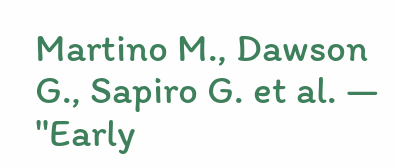Martino M., Dawson G., Sapiro G. et al. — "Early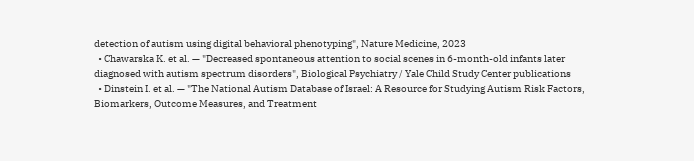detection of autism using digital behavioral phenotyping", Nature Medicine, 2023
  • Chawarska K. et al. — "Decreased spontaneous attention to social scenes in 6-month-old infants later diagnosed with autism spectrum disorders", Biological Psychiatry / Yale Child Study Center publications
  • Dinstein I. et al. — "The National Autism Database of Israel: A Resource for Studying Autism Risk Factors, Biomarkers, Outcome Measures, and Treatment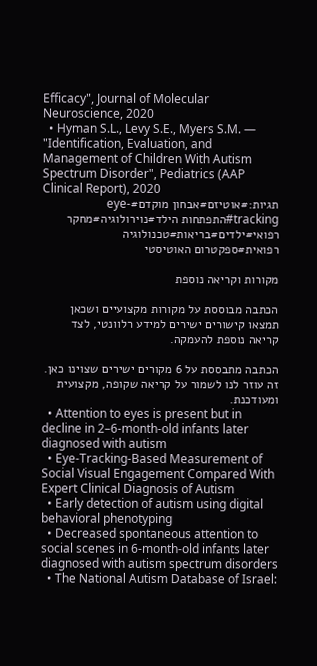Efficacy", Journal of Molecular Neuroscience, 2020
  • Hyman S.L., Levy S.E., Myers S.M. — "Identification, Evaluation, and Management of Children With Autism Spectrum Disorder", Pediatrics (AAP Clinical Report), 2020
תגיות:#אוטיזם#אבחון מוקדם#eye-tracking#התפתחות הילד#נוירולוגיה#מחקר רפואי#ילדים#בריאות#טכנולוגיה רפואית#ספקטרום האוטיסטי

מקורות וקריאה נוספת

הכתבה מבוססת על מקורות מקצועיים ושכאן תמצאו קישורים ישירים למידע רלוונטי, לצד קריאה נוספת להעמקה.

הכתבה מתבססת על 6 מקורים ישירים שצוינו כאן. זה עוזר לנו לשמור על קריאה שקופה, מקצועית ומעודכנת.
  • Attention to eyes is present but in decline in 2–6-month-old infants later diagnosed with autism
  • Eye-Tracking-Based Measurement of Social Visual Engagement Compared With Expert Clinical Diagnosis of Autism
  • Early detection of autism using digital behavioral phenotyping
  • Decreased spontaneous attention to social scenes in 6-month-old infants later diagnosed with autism spectrum disorders
  • The National Autism Database of Israel: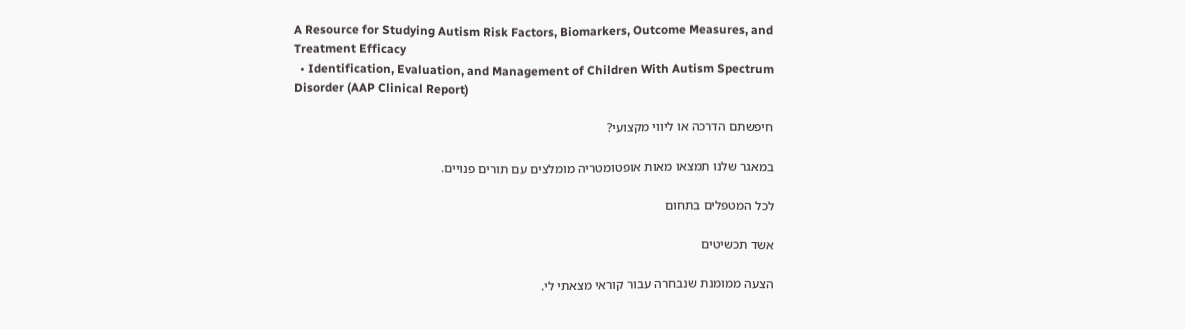A Resource for Studying Autism Risk Factors, Biomarkers, Outcome Measures, and Treatment Efficacy
  • Identification, Evaluation, and Management of Children With Autism Spectrum Disorder (AAP Clinical Report)

חיפשתם הדרכה או ליווי מקצועי?

במאגר שלנו תמצאו מאות אופטומטריה מומלצים עם תורים פנויים.

לכל המטפלים בתחום

אשד תכשיטים

הצעה ממומנת שנבחרה עבור קוראי מצאתי לי.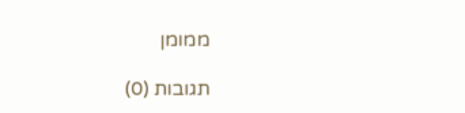ממומן

תגובות (0)